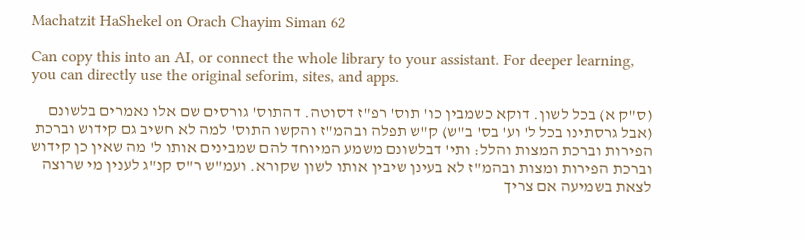Machatzit HaShekel on Orach Chayim Siman 62

Can copy this into an AI, or connect the whole library to your assistant. For deeper learning, you can directly use the original seforim, sites, and apps.

(ס"ק א) בכל לשון. דוקא כשמבין כו' תוס' רפ"ז דסוטה. דהתוס' גורסים שם אלו נאמרים בלשונם (אבל גרסתינו בכל ל' וע' בס' ב"ש) ק"ש תפלה ובהמ"ז והקשו התוס' למה לא חשיב גם קידוש וברכת הפירות וברכת המצות והלל: ותי' דבלשונם משמע המיוחד להם שמבינים אותו ל' מה שאין כן קידוש וברכת הפירות ומצות ובהמ"ז לא בעינן שיבין אותו לשון שקורא. ועמ"ש ר"ס קנ"ג לענין מי שרוצה לצאת בשמיעה אם צריך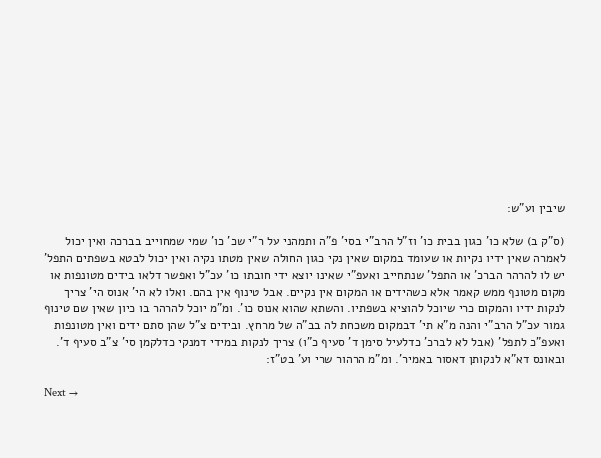שיבין וע"ש:

(ס"ק ב) שלא כו' כגון בבית כו' וז"ל הרב"י בסי' פ"ה ותמהני על ר"י שכ' כו' שמי שמחוייב בברכה ואין יכול לאמרה שאין ידיו נקיות או שעומד במקום שאין נקי כגון החולה שאין מטתו נקיה ואין יכול לבטא בשפתים התפל' יש לו להרהר הברכ' או התפל' שנתחייב ואעפ"י שאינו יוצא ידי חובתו כו' עכ"ל ואפשר דלאו בידים מטונפות או מקום מטונף ממש קאמר אלא כשהידים או המקום אין נקיים. אבל טינוף אין בהם. ואלו לא הי' אנוס הי' צריך לנקות ידיו והמקום כרי שיוכל להוציא בשפתיו. והשתא שהוא אנוס כו'. ומ"מ יוכל להרהר בו כיון שאין שם טינוף גמור עכ"ל הרב"י והנה מ"א תי' דבמקום משכחת לה בב"ה של מרחץ. ובידים צ"ל שהן סתם ידים ואין מטונפות ואעפ"כ לתפל' (אבל לא לברכ' כדלעיל סימן ד' סעיף כ"ו) צריך לנקות במידי דמנקי כדלקמן סי' צ"ב סעיף ד'. ובאונס דא"א לנקותן דאסור באמיר'. ומ"מ הרהור שרי וע' בט"ז:

Next →